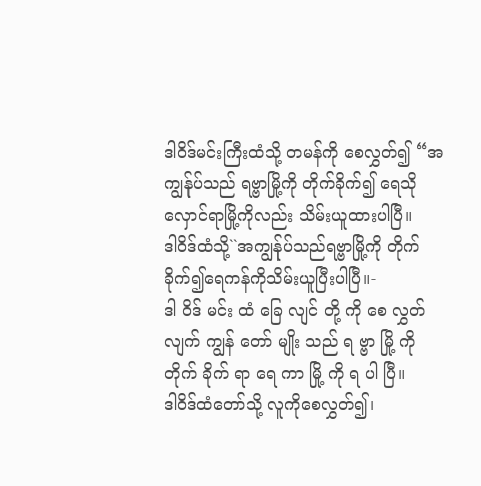ဒါဝိဒ်မင်းကြီးထံသို့ တမန်ကို စေလွှတ်၍ “အကျွန်ုပ်သည် ရဗ္ဗာမြို့ကို တိုက်ခိုက်၍ ရေသိုလှောင်ရာမြို့ကိုလည်း သိမ်းယူထားပါပြီ။
ဒါဝိဒ်ထံသို့``အကျွန်ုပ်သည်ရဗ္ဗာမြို့ကို တိုက်ခိုက်၍ရေကန်ကိုသိမ်းယူပြီးပါပြီ။-
ဒါ ဝိဒ် မင်း ထံ ခြေ လျင် တို့ ကို စေ လွှတ် လျက် ကျွန် တော် မျိုး သည် ရ ဗ္ဗာ မြို့ ကို တိုက် ခိုက် ရာ ရေ ကာ မြို့ ကို ရ ပါ ပြီ။
ဒါဝိဒ်ထံတော်သို့ လူကိုစေလွှတ်၍၊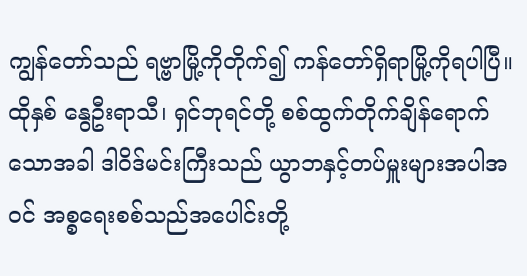ကျွန်တော်သည် ရဗ္ဗာမြို့ကိုတိုက်၍ ကန်တော်ရှိရာမြို့ကိုရပါပြီ။
ထိုနှစ် နွေဦးရာသီ၊ ရှင်ဘုရင်တို့ စစ်ထွက်တိုက်ချိန်ရောက်သောအခါ ဒါဝိဒ်မင်းကြီးသည် ယွာဘနှင့်တပ်မှူးများအပါအဝင် အစ္စရေးစစ်သည်အပေါင်းတို့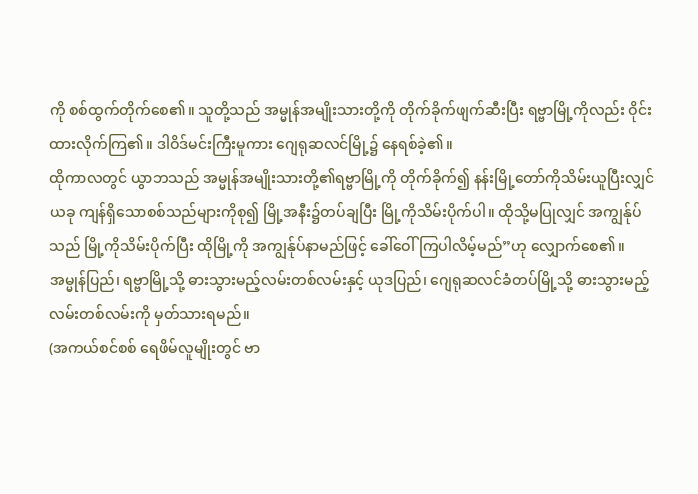ကို စစ်ထွက်တိုက်စေ၏။ သူတို့သည် အမ္မုန်အမျိုးသားတို့ကို တိုက်ခိုက်ဖျက်ဆီးပြီး ရဗ္ဗာမြို့ကိုလည်း ဝိုင်းထားလိုက်ကြ၏။ ဒါဝိဒ်မင်းကြီးမူကား ဂျေရုဆလင်မြို့၌ နေရစ်ခဲ့၏။
ထိုကာလတွင် ယွာဘသည် အမ္မုန်အမျိုးသားတို့၏ရဗ္ဗာမြို့ကို တိုက်ခိုက်၍ နန်းမြို့တော်ကိုသိမ်းယူပြီးလျှင်
ယခု ကျန်ရှိသောစစ်သည်များကိုစု၍ မြို့အနီး၌တပ်ချပြီး မြို့ကိုသိမ်းပိုက်ပါ။ ထိုသို့မပြုလျှင် အကျွန်ုပ်သည် မြို့ကိုသိမ်းပိုက်ပြီး ထိုမြို့ကို အကျွန်ုပ်နာမည်ဖြင့် ခေါ်ဝေါ်ကြပါလိမ့်မည်”ဟု လျှောက်စေ၏။
အမ္မုန်ပြည်၊ ရဗ္ဗာမြို့သို့ ဓားသွားမည့်လမ်းတစ်လမ်းနှင့် ယုဒပြည်၊ ဂျေရုဆလင်ခံတပ်မြို့သို့ ဓားသွားမည့်လမ်းတစ်လမ်းကို မှတ်သားရမည်။
(အကယ်စင်စစ် ရေဖိမ်လူမျိုးတွင် ဗာ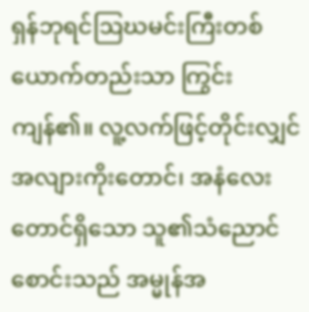ရှန်ဘုရင်ဩဃမင်းကြီးတစ်ယောက်တည်းသာ ကြွင်းကျန်၏။ လူ့လက်ဖြင့်တိုင်းလျှင် အလျားကိုးတောင်၊ အနံလေးတောင်ရှိသော သူ၏သံညောင်စောင်းသည် အမ္မုန်အ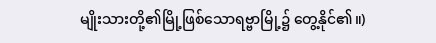မျိုးသားတို့၏မြို့ဖြစ်သောရဗ္ဗာမြို့၌ တွေ့နိုင်၏။)